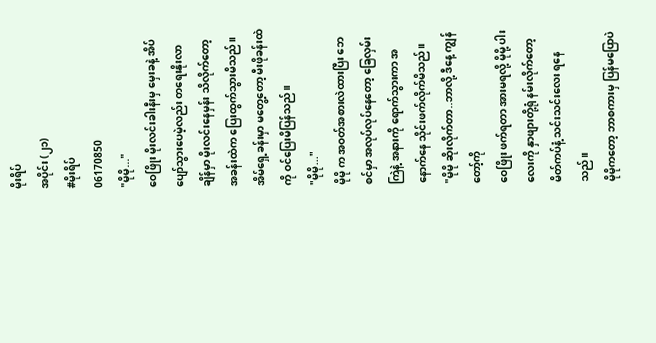မိုးရိပ်
အပိုင်း (၂၁)
#မိုးရိပ်
06170850
"မိုမို..."
ဝေဖြိုး မိုးလင်းခါးနီးမှ မှေးခနဲ့ အိပ်ပျော်သွားပေမဲ့လည်း တရေးနိုးလာချိန်မှာ မိုးလင်းနေမှန်း သိလိုက်တော့ အခန်းထဲက ပြေးထွက်သွားမိသည်။
အိမ်ရှေ့ခန်းမှာ မတွေ့တော့ မီးဖိုခန်းထဲကို ဝင်ပြေးမိပြန်သည်။
"မိုမို..."
မိုမို က အဝတ်အစားလဲထားပြီး ဘေစင်မှာ အလုပ်လုပ်နေတော့ ခြေလှမ်းကြဲနဲ့ အနားကို ရောက်သွားကာ အနောက်နေ သိုင်းဖက်လိုက်မိသည်။
"မိုမို ဆိုးလိုက်တာ..ဘာလို့ ဒီနေ့ ကျွန်တော့်ကို
ဝေဖြိုး ဖက်ရတာ အားမရလို့ မိုမို့ ပါးလေးကို နှာဖျားတို့ရုံ နမ်းလိုက်တော့ မိတ်ကပ်နံ့ သင်းသင်းလေး ရနေသည်။
မိုမိုကတော့ ဘာစကားမှ ပြန်မပြောပဲ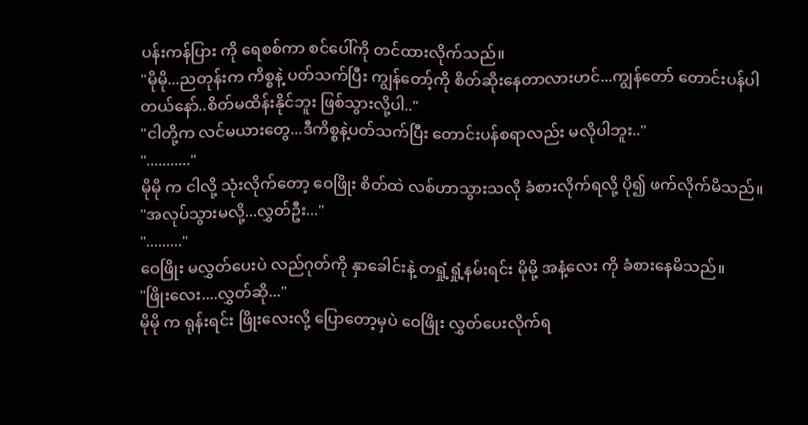ပန်းကန်ပြား ကို ရေစစ်ကာ စင်ပေါ်ကို တင်ထားလိုက်သည်။
"မိုမို...ညတုန်းက ကိစ္စနဲ့ ပတ်သက်ပြီး ကျွန်တော့်ကို စိတ်ဆိုးနေတာလားဟင်...ကျွန်တော် တောင်းပန်ပါတယ်နော်..စိတ်မထိန်းနိုင်ဘူး ဖြစ်သွားလို့ပါ.."
"ငါတို့က လင်မယားတွေ...ဒီကိစ္စနဲ့ပတ်သက်ပြီး တောင်းပန်စရာလည်း မလိုပါဘူး.."
"..........."
မိုမို က ငါလို့ သုံးလိုက်တော့ ဝေဖြိုး စိတ်ထဲ လစ်ဟာသွားသလို ခံစားလိုက်ရလို့ ပို၍ ဖက်လိုက်မိသည်။
"အလုပ်သွားမလို့...လွှတ်ဦး..."
"........."
ဝေဖြိုး မလွှတ်ပေးပဲ လည်ဂုတ်ကို နှာခေါင်းနဲ့ တရှုံ့ရှုံ့နမ်းရင်း မိုမို့ အနံ့လေး ကို ခံစားနေမိသည်။
"ဖြိုးလေး....လွှတ်ဆို..."
မိုမို က ရုန်းရင်း ဖြိုးလေးလို့ ပြောတော့မှပဲ ဝေဖြိုး လွှတ်ပေးလိုက်ရ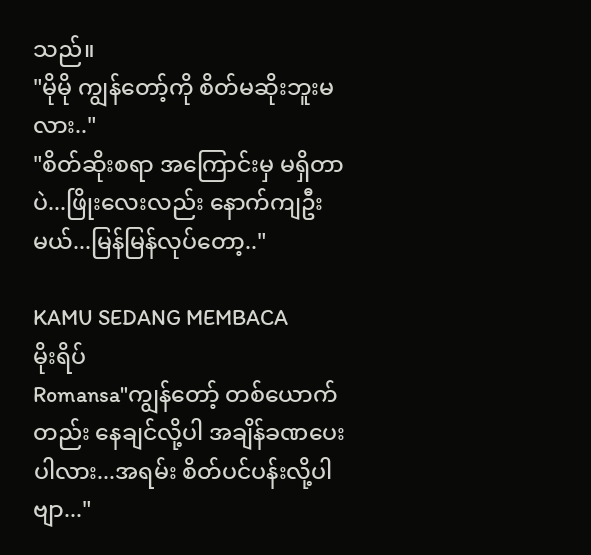သည်။
"မိုမို ကျွန်တော့်ကို စိတ်မဆိုးဘူးမလား.."
"စိတ်ဆိုးစရာ အကြောင်းမှ မရှိတာပဲ...ဖြိုးလေးလည်း နောက်ကျဦးမယ်...မြန်မြန်လုပ်တော့.."

KAMU SEDANG MEMBACA
မိုးရိပ်
Romansa"ကျွန်တော့် တစ်ယောက်တည်း နေချင်လို့ပါ အချိန်ခဏပေးပါလား...အရမ်း စိတ်ပင်ပန်းလို့ပါဗျာ..."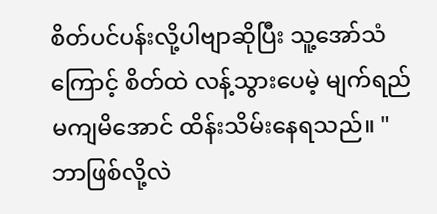စိတ်ပင်ပန်းလို့ပါဗျာဆိုပြီး သူ့အော်သံကြောင့် စိတ်ထဲ လန့်သွားပေမဲ့ မျက်ရည်မကျမိအောင် ထိန်းသိမ်းနေရသည်။ "ဘာဖြစ်လို့လဲ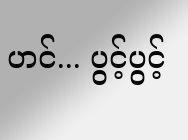ဟင်... ပွင့်ပွင့်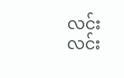လင်းလင်း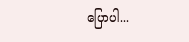ပြောပါ...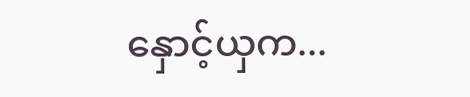နှောင့်ယှက...